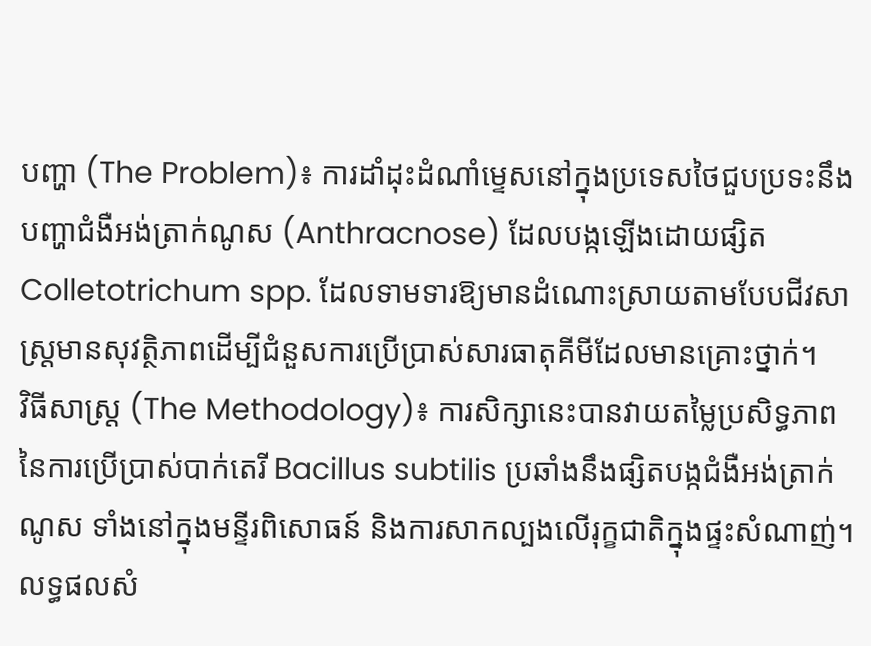បញ្ហា (The Problem)៖ ការដាំដុះដំណាំម្ទេសនៅក្នុងប្រទេសថៃជួបប្រទះនឹងបញ្ហាជំងឺអង់ត្រាក់ណូស (Anthracnose) ដែលបង្កឡើងដោយផ្សិត Colletotrichum spp. ដែលទាមទារឱ្យមានដំណោះស្រាយតាមបែបជីវសាស្រ្តមានសុវត្ថិភាពដើម្បីជំនួសការប្រើប្រាស់សារធាតុគីមីដែលមានគ្រោះថ្នាក់។
វិធីសាស្ត្រ (The Methodology)៖ ការសិក្សានេះបានវាយតម្លៃប្រសិទ្ធភាពនៃការប្រើប្រាស់បាក់តេរី Bacillus subtilis ប្រឆាំងនឹងផ្សិតបង្កជំងឺអង់ត្រាក់ណូស ទាំងនៅក្នុងមន្ទីរពិសោធន៍ និងការសាកល្បងលើរុក្ខជាតិក្នុងផ្ទះសំណាញ់។
លទ្ធផលសំ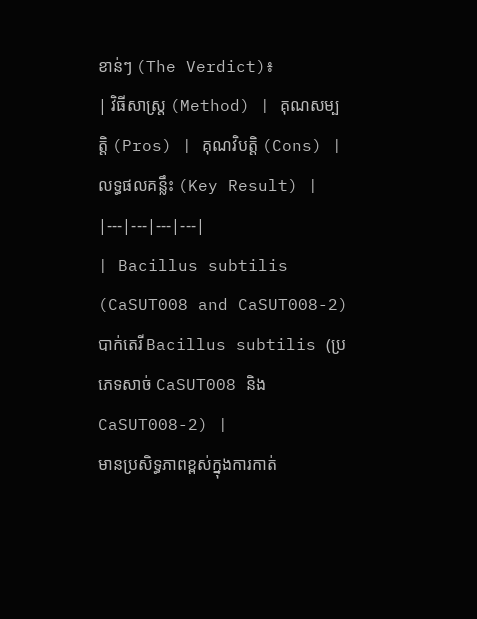ខាន់ៗ (The Verdict)៖
| វិធីសាស្ត្រ (Method) | គុណសម្បត្តិ (Pros) | គុណវិបត្តិ (Cons) | លទ្ធផលគន្លឹះ (Key Result) |
|---|---|---|---|
| Bacillus subtilis (CaSUT008 and CaSUT008-2) បាក់តេរី Bacillus subtilis (ប្រភេទសាច់ CaSUT008 និង CaSUT008-2) |
មានប្រសិទ្ធភាពខ្ពស់ក្នុងការកាត់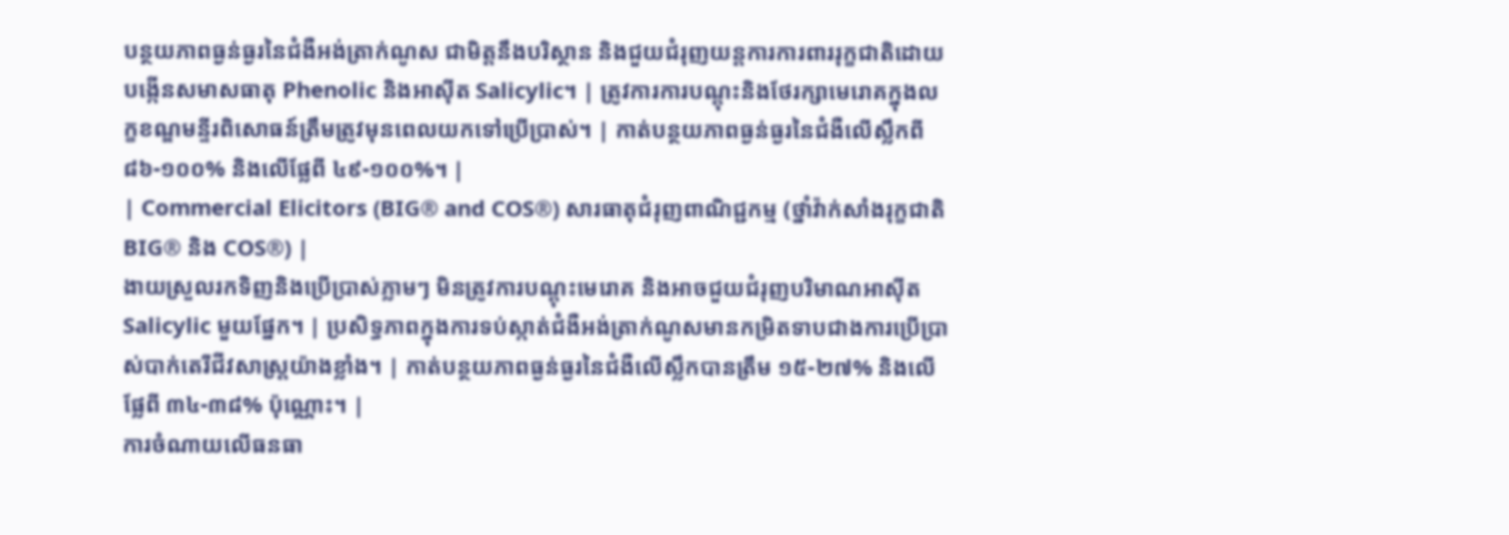បន្ថយភាពធ្ងន់ធ្ងរនៃជំងឺអង់ត្រាក់ណូស ជាមិត្តនឹងបរិស្ថាន និងជួយជំរុញយន្តការការពាររុក្ខជាតិដោយបង្កើនសមាសធាតុ Phenolic និងអាស៊ីត Salicylic។ | ត្រូវការការបណ្តុះនិងថែរក្សាមេរោគក្នុងលក្ខខណ្ឌមន្ទីរពិសោធន៍ត្រឹមត្រូវមុនពេលយកទៅប្រើប្រាស់។ | កាត់បន្ថយភាពធ្ងន់ធ្ងរនៃជំងឺលើស្លឹកពី ៨៦-១០០% និងលើផ្លែពី ៤៩-១០០%។ |
| Commercial Elicitors (BIG® and COS®) សារធាតុជំរុញពាណិជ្ជកម្ម (ថ្នាំវ៉ាក់សាំងរុក្ខជាតិ BIG® និង COS®) |
ងាយស្រួលរកទិញនិងប្រើប្រាស់ភ្លាមៗ មិនត្រូវការបណ្តុះមេរោគ និងអាចជួយជំរុញបរិមាណអាស៊ីត Salicylic មួយផ្នែក។ | ប្រសិទ្ធភាពក្នុងការទប់ស្កាត់ជំងឺអង់ត្រាក់ណូសមានកម្រិតទាបជាងការប្រើប្រាស់បាក់តេរីជីវសាស្រ្តយ៉ាងខ្លាំង។ | កាត់បន្ថយភាពធ្ងន់ធ្ងរនៃជំងឺលើស្លឹកបានត្រឹម ១៥-២៧% និងលើផ្លែពី ៣៤-៣៨% ប៉ុណ្ណោះ។ |
ការចំណាយលើធនធា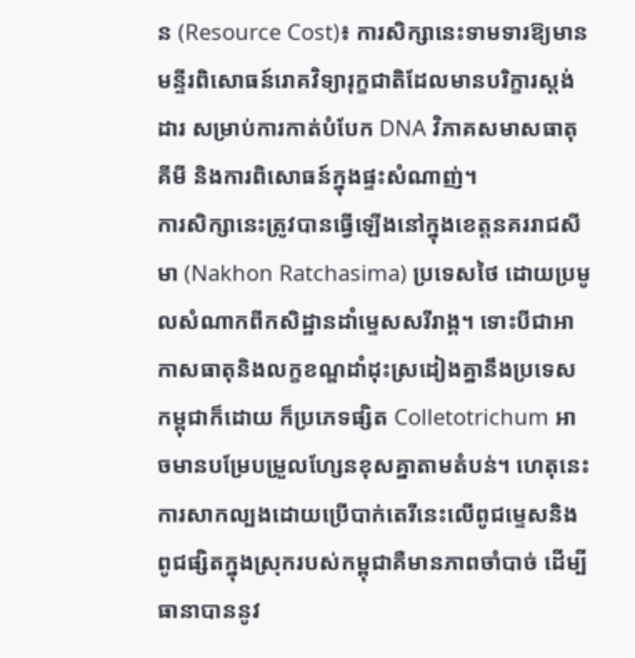ន (Resource Cost)៖ ការសិក្សានេះទាមទារឱ្យមានមន្ទីរពិសោធន៍រោគវិទ្យារុក្ខជាតិដែលមានបរិក្ខារស្តង់ដារ សម្រាប់ការកាត់បំបែក DNA វិភាគសមាសធាតុគីមី និងការពិសោធន៍ក្នុងផ្ទះសំណាញ់។
ការសិក្សានេះត្រូវបានធ្វើឡើងនៅក្នុងខេត្តនគររាជសីមា (Nakhon Ratchasima) ប្រទេសថៃ ដោយប្រមូលសំណាកពីកសិដ្ឋានដាំម្ទេសសរីរាង្គ។ ទោះបីជាអាកាសធាតុនិងលក្ខខណ្ឌដាំដុះស្រដៀងគ្នានឹងប្រទេសកម្ពុជាក៏ដោយ ក៏ប្រភេទផ្សិត Colletotrichum អាចមានបម្រែបម្រួលហ្សែនខុសគ្នាតាមតំបន់។ ហេតុនេះ ការសាកល្បងដោយប្រើបាក់តេរីនេះលើពូជម្ទេសនិងពូជផ្សិតក្នុងស្រុករបស់កម្ពុជាគឺមានភាពចាំបាច់ ដើម្បីធានាបាននូវ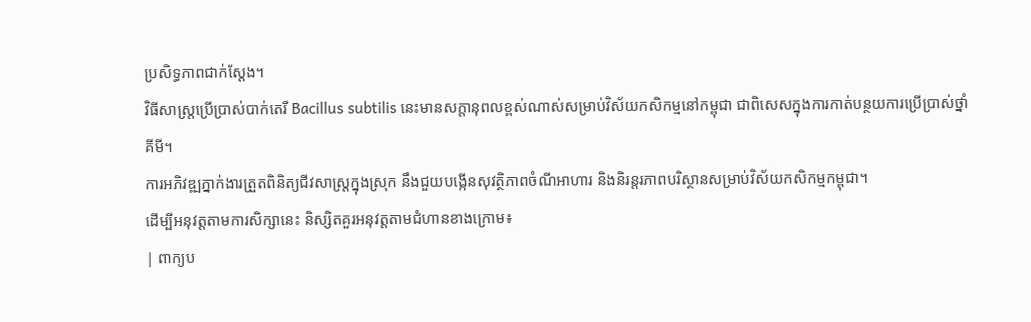ប្រសិទ្ធភាពជាក់ស្តែង។
វិធីសាស្រ្តប្រើប្រាស់បាក់តេរី Bacillus subtilis នេះមានសក្តានុពលខ្ពស់ណាស់សម្រាប់វិស័យកសិកម្មនៅកម្ពុជា ជាពិសេសក្នុងការកាត់បន្ថយការប្រើប្រាស់ថ្នាំគីមី។
ការអភិវឌ្ឍភ្នាក់ងារត្រួតពិនិត្យជីវសាស្រ្តក្នុងស្រុក នឹងជួយបង្កើនសុវត្ថិភាពចំណីអាហារ និងនិរន្តរភាពបរិស្ថានសម្រាប់វិស័យកសិកម្មកម្ពុជា។
ដើម្បីអនុវត្តតាមការសិក្សានេះ និស្សិតគួរអនុវត្តតាមជំហានខាងក្រោម៖
| ពាក្យប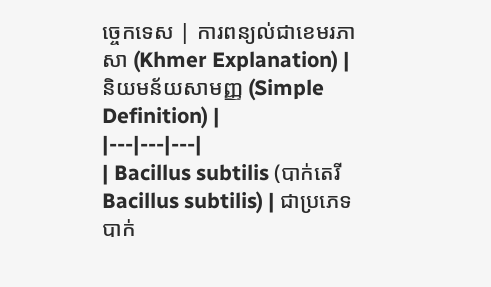ច្ចេកទេស | ការពន្យល់ជាខេមរភាសា (Khmer Explanation) | និយមន័យសាមញ្ញ (Simple Definition) |
|---|---|---|
| Bacillus subtilis (បាក់តេរី Bacillus subtilis) | ជាប្រភេទបាក់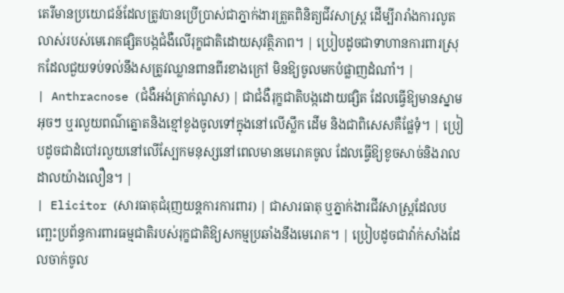តេរីមានប្រយោជន៍ដែលត្រូវបានប្រើប្រាស់ជាភ្នាក់ងារត្រួតពិនិត្យជីវសាស្រ្ត ដើម្បីរារាំងការលូតលាស់របស់មេរោគផ្សិតបង្កជំងឺលើរុក្ខជាតិដោយសុវត្ថិភាព។ | ប្រៀបដូចជាទាហានការពារស្រុកដែលជួយទប់ទល់នឹងសត្រូវឈ្លានពានពីរខាងក្រៅ មិនឱ្យចូលមកបំផ្លាញដំណាំ។ |
| Anthracnose (ជំងឺអង់ត្រាក់ណូស) | ជាជំងឺរុក្ខជាតិបង្កដោយផ្សិត ដែលធ្វើឱ្យមានស្នាមអុចៗ ឬរលួយពណ៌ត្នោតនិងខ្មៅខូងចូលទៅក្នុងនៅលើស្លឹក ដើម និងជាពិសេសគឺផ្លែទុំ។ | ប្រៀបដូចជាដំបៅរលួយនៅលើស្បែកមនុស្សនៅពេលមានមេរោគចូល ដែលធ្វើឱ្យខូចសាច់និងរាលដាលយ៉ាងលឿន។ |
| Elicitor (សារធាតុជំរុញយន្តការការពារ) | ជាសារធាតុ ឬភ្នាក់ងារជីវសាស្រ្តដែលបញ្ឆេះប្រព័ន្ធការពារធម្មជាតិរបស់រុក្ខជាតិឱ្យសកម្មប្រឆាំងនឹងមេរោគ។ | ប្រៀបដូចជាវ៉ាក់សាំងដែលចាក់ចូល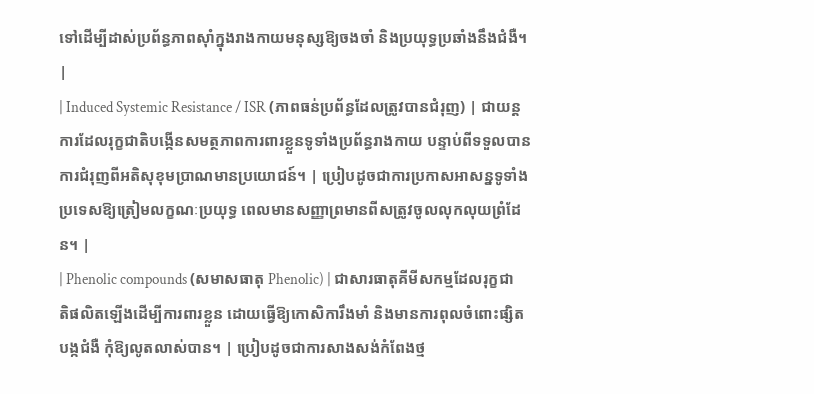ទៅដើម្បីដាស់ប្រព័ន្ធភាពស៊ាំក្នុងរាងកាយមនុស្សឱ្យចងចាំ និងប្រយុទ្ធប្រឆាំងនឹងជំងឺ។ |
| Induced Systemic Resistance / ISR (ភាពធន់ប្រព័ន្ធដែលត្រូវបានជំរុញ) | ជាយន្តការដែលរុក្ខជាតិបង្កើនសមត្ថភាពការពារខ្លួនទូទាំងប្រព័ន្ធរាងកាយ បន្ទាប់ពីទទួលបានការជំរុញពីអតិសុខុមប្រាណមានប្រយោជន៍។ | ប្រៀបដូចជាការប្រកាសអាសន្នទូទាំងប្រទេសឱ្យត្រៀមលក្ខណៈប្រយុទ្ធ ពេលមានសញ្ញាព្រមានពីសត្រូវចូលលុកលុយព្រំដែន។ |
| Phenolic compounds (សមាសធាតុ Phenolic) | ជាសារធាតុគីមីសកម្មដែលរុក្ខជាតិផលិតឡើងដើម្បីការពារខ្លួន ដោយធ្វើឱ្យកោសិការឹងមាំ និងមានការពុលចំពោះផ្សិតបង្កជំងឺ កុំឱ្យលូតលាស់បាន។ | ប្រៀបដូចជាការសាងសង់កំពែងថ្ម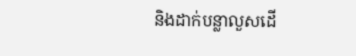និងដាក់បន្លាលួសដើ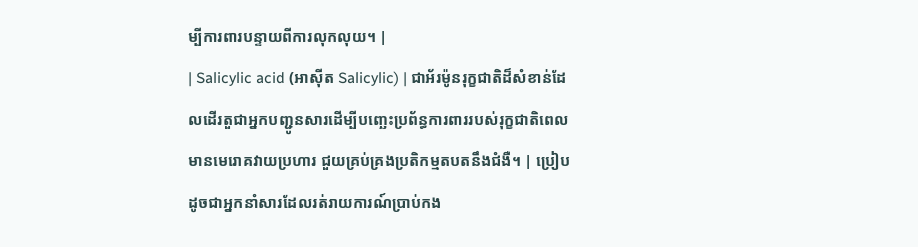ម្បីការពារបន្ទាយពីការលុកលុយ។ |
| Salicylic acid (អាស៊ីត Salicylic) | ជាអ័រម៉ូនរុក្ខជាតិដ៏សំខាន់ដែលដើរតួជាអ្នកបញ្ជូនសារដើម្បីបញ្ឆេះប្រព័ន្ធការពាររបស់រុក្ខជាតិពេលមានមេរោគវាយប្រហារ ជួយគ្រប់គ្រងប្រតិកម្មតបតនឹងជំងឺ។ | ប្រៀបដូចជាអ្នកនាំសារដែលរត់រាយការណ៍ប្រាប់កង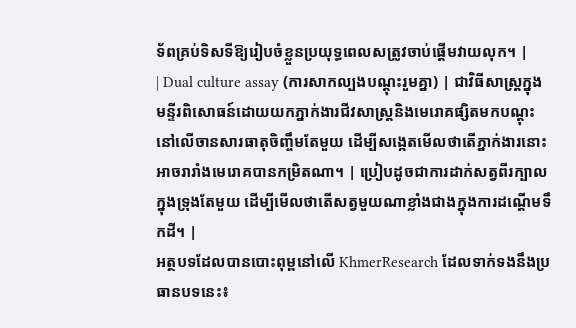ទ័ពគ្រប់ទិសទីឱ្យរៀបចំខ្លួនប្រយុទ្ធពេលសត្រូវចាប់ផ្តើមវាយលុក។ |
| Dual culture assay (ការសាកល្បងបណ្តុះរួមគ្នា) | ជាវិធីសាស្ត្រក្នុងមន្ទីរពិសោធន៍ដោយយកភ្នាក់ងារជីវសាស្រ្តនិងមេរោគផ្សិតមកបណ្តុះនៅលើចានសារធាតុចិញ្ចឹមតែមួយ ដើម្បីសង្កេតមើលថាតើភ្នាក់ងារនោះអាចរារាំងមេរោគបានកម្រិតណា។ | ប្រៀបដូចជាការដាក់សត្វពីរក្បាលក្នុងទ្រុងតែមួយ ដើម្បីមើលថាតើសត្វមួយណាខ្លាំងជាងក្នុងការដណ្តើមទឹកដី។ |
អត្ថបទដែលបានបោះពុម្ពនៅលើ KhmerResearch ដែលទាក់ទងនឹងប្រធានបទនេះ៖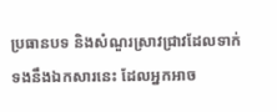ប្រធានបទ និងសំណួរស្រាវជ្រាវដែលទាក់ទងនឹងឯកសារនេះ ដែលអ្នកអាច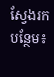ស្វែងរកបន្ថែម៖